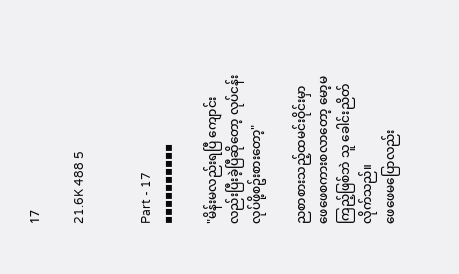17

21.6K 488 5


Part - 17
▪▪▪▪▪▪▪▪▪▪

"မိန်းမလည်းရပြီ ကျောင်းလည်းပြီးခဲ့ပြီဆိုတော့ လုပ်ငန်းလုပ်ဖို့စဥ်းစားတော့"

ညစာစားသည့်ထမင်းဝိုင်းမှာ ဖေဖေစကားစလာတော့ မော့မကြည့်ဖြစ်ဘဲ သူ ခေါင်းညိတ်လိုက်သည်။
ဖေဖေမပြောလည်း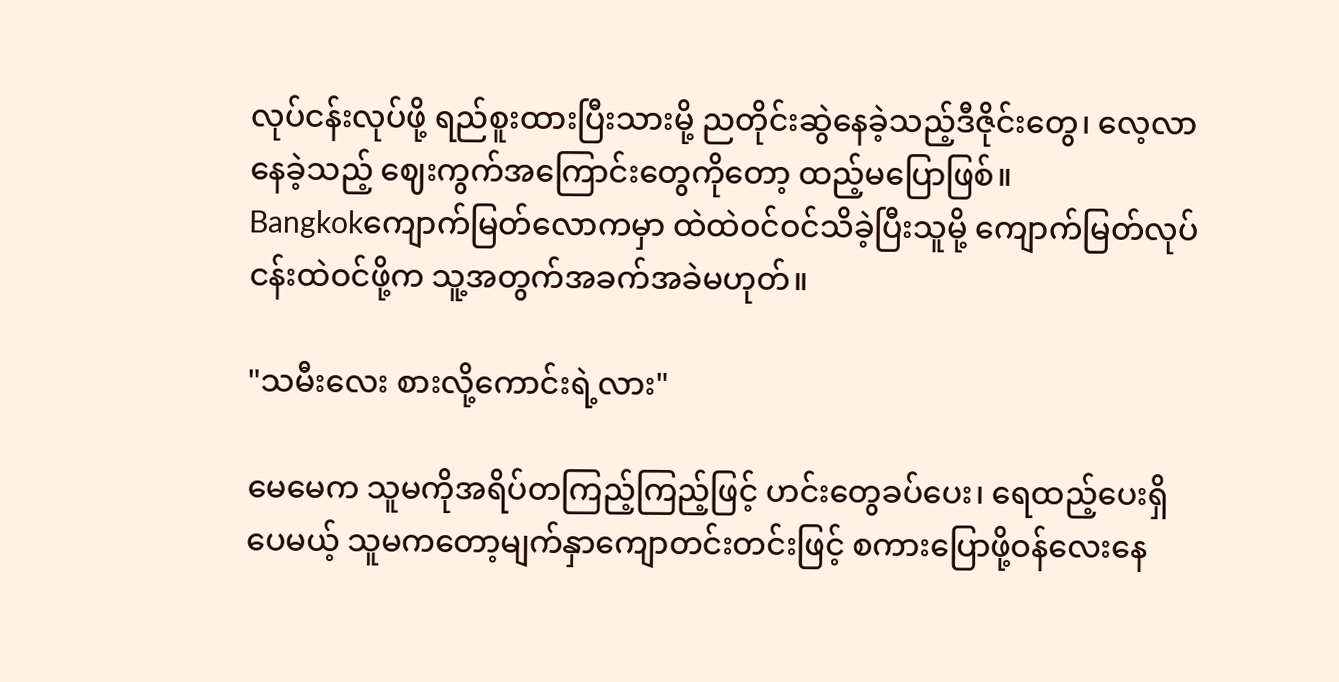လုပ်ငန်းလုပ်ဖို့ ရည်စူးထားပြီးသားမို့ ညတိုင်းဆွဲနေခဲ့သည့်ဒီဇိုင်းတွေ၊ လေ့လာနေခဲ့သည့် ဈေးကွက်အကြောင်းတွေကိုတော့ ထည့်မပြောဖြစ်။
Bangkokကျောက်မြတ်လောကမှာ ထဲထဲဝင်ဝင်သိခဲ့ပြီးသူမို့ ကျောက်မြတ်လုပ်ငန်းထဲဝင်ဖို့က သူ့အတွက်အခက်အခဲမဟုတ်။

"သမီးလေး စားလို့ကောင်းရဲ့လား"

မေမေက သူမကိုအရိပ်တကြည့်ကြည့်ဖြင့် ဟင်းတွေခပ်ပေး၊ ရေထည့်ပေးရှိပေမယ့် သူမကတော့မျက်နှာကျောတင်းတင်းဖြင့် စကားပြောဖို့ဝန်လေးနေ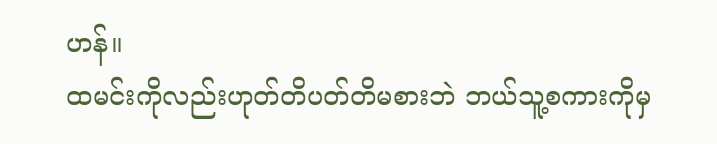ဟန်။
ထမင်းကိုလည်းဟုတ်တိပတ်တိမစားဘဲ ဘယ်သူ့စကားကိုမှ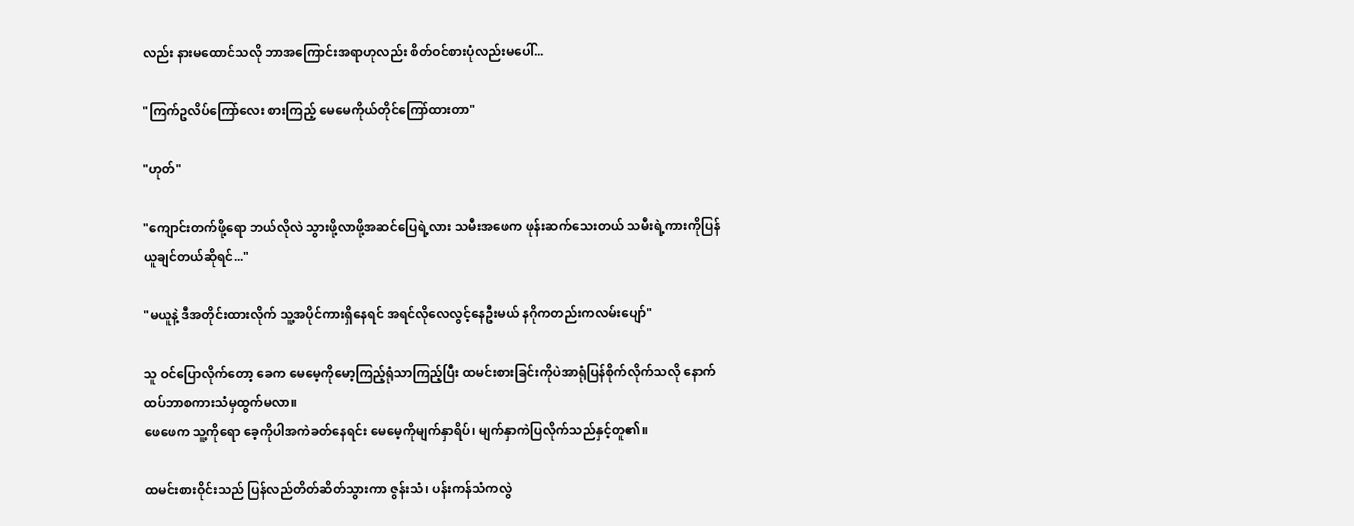လည်း နားမထောင်သလို ဘာအကြောင်းအရာဟုလည်း စိတ်ဝင်စားပုံလည်းမပေါ်...

"ကြက်ဥလိပ်ကြော်လေး စားကြည့် မေမေကိုယ်တိုင်ကြော်ထားတာ"

"ဟုတ်"

"ကျောင်းတက်ဖို့ရော ဘယ်လိုလဲ သွားဖို့လာဖို့အဆင်ပြေရဲ့လား သမီးအဖေက ဖုန်းဆက်သေးတယ် သမီးရဲ့ကားကိုပြန်ယူချင်တယ်ဆိုရင်..."

"မယူနဲ့ ဒီအတိုင်းထားလိုက် သူ့အပိုင်ကားရှိနေရင် အရင်လိုလေလွင့်နေဦးမယ် နဂိုကတည်းကလမ်းပျော်"

သူ ဝင်ပြောလိုက်တော့ ခေက မေမေ့ကိုမော့ကြည့်ရုံသာကြည့်ပြီး ထမင်းစားခြင်းကိုပဲအာရုံပြန်စိုက်လိုက်သလို နောက်ထပ်ဘာစကားသံမှထွက်မလာ။
ဖေဖေက သူ့ကိုရော ခေ့ကိုပါအကဲခတ်နေရင်း မေမေ့ကိုမျက်နှာရိပ်၊ မျက်နှာကဲပြလိုက်သည်နှင့်တူ၏။

ထမင်းစားဝိုင်းသည် ပြန်လည်တိတ်ဆိတ်သွားကာ ဇွန်းသံ၊ ပန်းကန်သံကလွဲ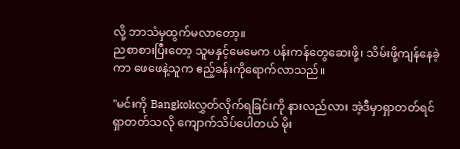လို့ ဘာသံမှထွက်မလာတော့။
ညစာစားပြီးတော့ သူမနှင့်မေမေက ပန်းကန်တွေဆေးဖို့၊ သိမ်းဖို့ကျန်နေခဲ့ကာ ဖေဖေနဲ့သူက ဧည့်ခန်းကိုရောက်လာသည်။

"မင်းကို Bangkokလွှတ်လိုက်ရခြင်းကို နားလည်လား အဲ့ဒီမှာရှာတတ်ရင် ရှာတတ်သလို ကျောက်သိပ်ပေါတယ် မိုး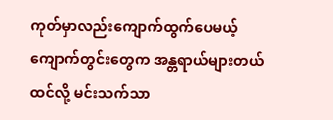ကုတ်မှာလည်းကျောက်ထွက်ပေမယ့် ကျောက်တွင်းတွေက အန္တရာယ်များတယ်ထင်လို့ မင်းသက်သာ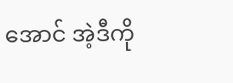အောင် အဲ့ဒီကို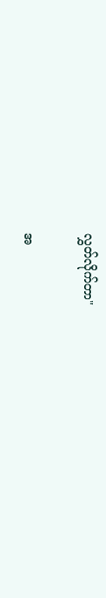လွှတ်လိုက်တာ"

အ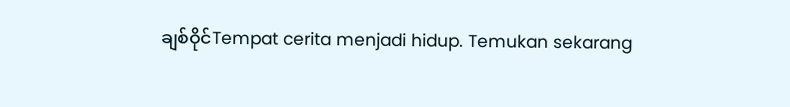ချစ်ဝိုင်Tempat cerita menjadi hidup. Temukan sekarang